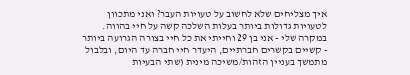איך מצליחים שלא לחשוב על טעויות העבר? ואני מתכוון לטעויות גדולות ביותר בעלות השלכה קשה על חיי בהווה.
במקרה שלי - אני בן 29 וחייתי את כל חיי בצורה הגרועה ביותר - קשיים בקשרים חברתיים, היעדר חיי חברה עד היום, ובלבול מתמשך בעניין הזהות/משיכה מינית (שתי הבעיות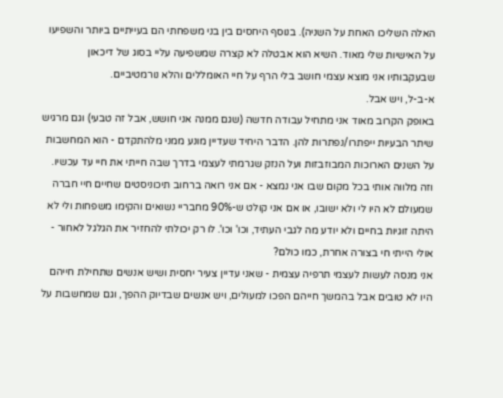האלה השליכו האחת על השניה). בנוסף היחסים בין בני משפחתי הם בעייתיים ביותר והשפיעו על האישיות שלי מאוד. השיא הוא אבטלה לא קצרה שמשפיעה עליי בסוג של דיכאון שבעקבותיו אני מוצא עצמי חושב בלי הרף על חיי האומללים והלא נורמטיביים.
א-ב-ל, ויש אבל.
באופק הקרוב מאוד אני מתחיל עבודה חדשה (שגם ממנה אני חושש, אבל זה טבעי) וגם מרגיש שיתר הבעיות ייפתרו/נפתרות להן. הדבר היחיד שעדיין מונע ממני מלהתקדם - הוא המחשבות על השנים הארוכות המבוזבזות ועל הנזק שגרמתי לעצמי בדרך שבה חייתי את חיי עד עכשיו. וזה מלווה אותי בכל מקום שבו אני נמצא - אם אני רואה ברחוב תיכוניסטים שחיים חיי חברה שמעולם לא היו לי ולא ישובו, או אם אני קולט ש-90% מחבריי נשואים והקימו משפחות ולי לא היתה זוגיות בחיים ולא יודע מה לגבי העתיד, וכו' וכו'. לו רק יכולתי להחזיר את הגלגל לאחור - אולי הייתי חי בצורה אחרת, כמו כולם?
אני מנסה לעשות לעצמי תרפיה עצמית - שאני עדיין צעיר יחסית ושיש אנשים שתחילת חייהם היו לא טובים אבל בהמשך חייהם הפכו למעולים, ויש אנשים שבדיוק ההפך, וגם שמחשבות על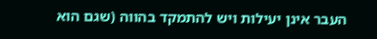העבר אינן יעילות ויש להתמקד בהווה (שגם הוא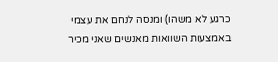כרגע לא משהו) ומנסה לנחם את עצמי באמצעות השוואות מאנשים שאני מכיר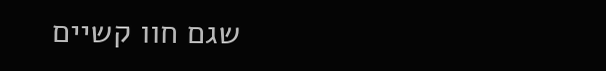שגם חוו קשיים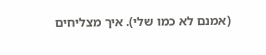(אמנם לא כמו שלי). איך מצליחים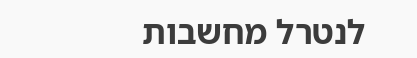לנטרל מחשבות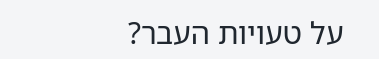על טעויות העבר?